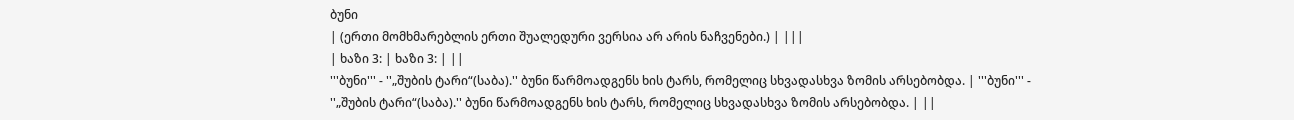ბუნი
| (ერთი მომხმარებლის ერთი შუალედური ვერსია არ არის ნაჩვენები.) | |||
| ხაზი 3: | ხაზი 3: | ||
'''ბუნი''' - ''„შუბის ტარი“(საბა).'' ბუნი წარმოადგენს ხის ტარს, რომელიც სხვადასხვა ზომის არსებობდა. | '''ბუნი''' - ''„შუბის ტარი“(საბა).'' ბუნი წარმოადგენს ხის ტარს, რომელიც სხვადასხვა ზომის არსებობდა. | ||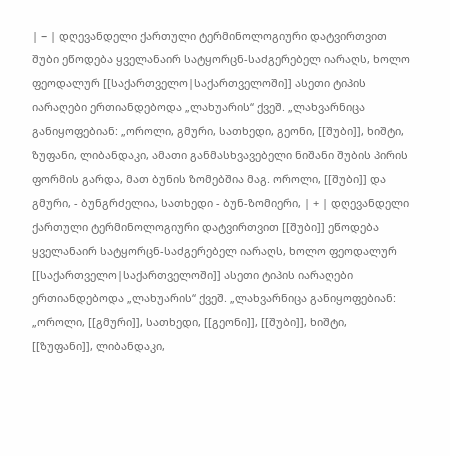| − | დღევანდელი ქართული ტერმინოლოგიური დატვირთვით შუბი ეწოდება ყველანაირ სატყორცნ-საძგერებელ იარაღს, ხოლო ფეოდალურ [[საქართველო|საქართველოში]] ასეთი ტიპის იარაღები ერთიანდებოდა „ლახუარის“ ქვეშ. „ლახვარნიცა განიყოფებიან: „ოროლი, გმური, სათხედი, გეონი, [[შუბი]], ხიშტი, ზუფანი, ლიბანდაკი, ამათი განმასხვავებელი ნიშანი შუბის პირის ფორმის გარდა, მათ ბუნის ზომებშია მაგ. ოროლი, [[შუბი]] და გმური, - ბუნგრძელია, სათხედი - ბუნ-ზომიერი, | + | დღევანდელი ქართული ტერმინოლოგიური დატვირთვით [[შუბი]] ეწოდება ყველანაირ სატყორცნ-საძგერებელ იარაღს, ხოლო ფეოდალურ [[საქართველო|საქართველოში]] ასეთი ტიპის იარაღები ერთიანდებოდა „ლახუარის“ ქვეშ. „ლახვარნიცა განიყოფებიან: „ოროლი, [[გმური]], სათხედი, [[გეონი]], [[შუბი]], ხიშტი, [[ზუფანი]], ლიბანდაკი,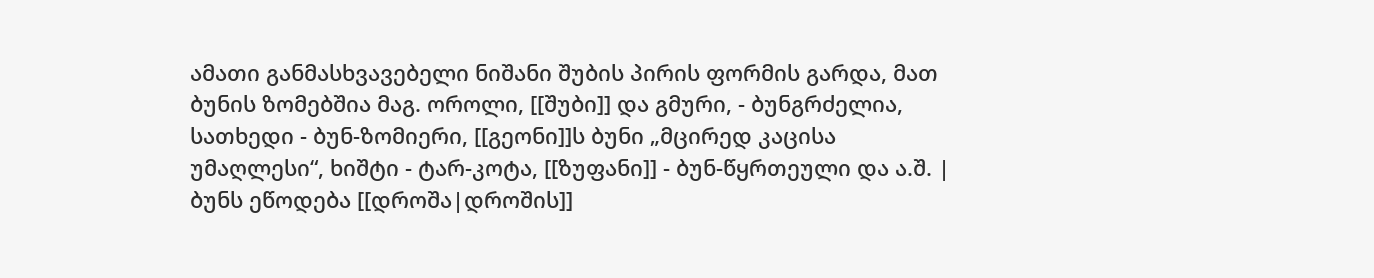ამათი განმასხვავებელი ნიშანი შუბის პირის ფორმის გარდა, მათ ბუნის ზომებშია მაგ. ოროლი, [[შუბი]] და გმური, - ბუნგრძელია, სათხედი - ბუნ-ზომიერი, [[გეონი]]ს ბუნი „მცირედ კაცისა უმაღლესი“, ხიშტი - ტარ-კოტა, [[ზუფანი]] - ბუნ-წყრთეული და ა.შ. |
ბუნს ეწოდება [[დროშა|დროშის]]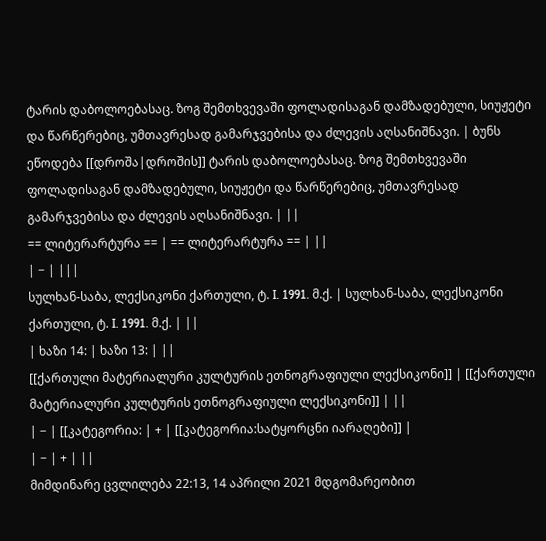ტარის დაბოლოებასაც. ზოგ შემთხვევაში ფოლადისაგან დამზადებული, სიუჟეტი და წარწერებიც, უმთავრესად გამარჯვებისა და ძლევის აღსანიშნავი. | ბუნს ეწოდება [[დროშა|დროშის]] ტარის დაბოლოებასაც. ზოგ შემთხვევაში ფოლადისაგან დამზადებული, სიუჟეტი და წარწერებიც, უმთავრესად გამარჯვებისა და ძლევის აღსანიშნავი. | ||
== ლიტერარტურა == | == ლიტერარტურა == | ||
| − | |||
სულხან-საბა, ლექსიკონი ქართული, ტ. I. 1991. მ.ქ. | სულხან-საბა, ლექსიკონი ქართული, ტ. I. 1991. მ.ქ. | ||
| ხაზი 14: | ხაზი 13: | ||
[[ქართული მატერიალური კულტურის ეთნოგრაფიული ლექსიკონი]] | [[ქართული მატერიალური კულტურის ეთნოგრაფიული ლექსიკონი]] | ||
| − | [[კატეგორია: | + | [[კატეგორია:სატყორცნი იარაღები]] |
| − | + | ||
მიმდინარე ცვლილება 22:13, 14 აპრილი 2021 მდგომარეობით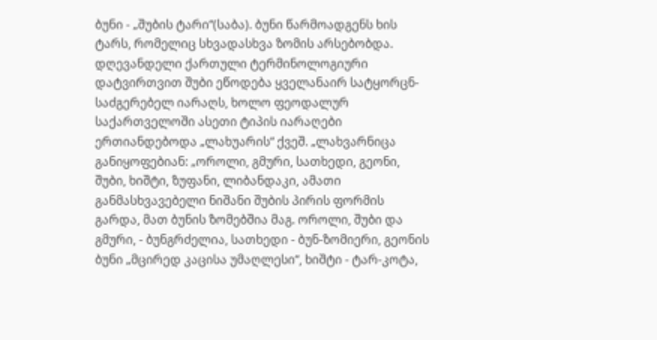ბუნი - „შუბის ტარი“(საბა). ბუნი წარმოადგენს ხის ტარს, რომელიც სხვადასხვა ზომის არსებობდა.
დღევანდელი ქართული ტერმინოლოგიური დატვირთვით შუბი ეწოდება ყველანაირ სატყორცნ-საძგერებელ იარაღს, ხოლო ფეოდალურ საქართველოში ასეთი ტიპის იარაღები ერთიანდებოდა „ლახუარის“ ქვეშ. „ლახვარნიცა განიყოფებიან: „ოროლი, გმური, სათხედი, გეონი, შუბი, ხიშტი, ზუფანი, ლიბანდაკი, ამათი განმასხვავებელი ნიშანი შუბის პირის ფორმის გარდა, მათ ბუნის ზომებშია მაგ. ოროლი, შუბი და გმური, - ბუნგრძელია, სათხედი - ბუნ-ზომიერი, გეონის ბუნი „მცირედ კაცისა უმაღლესი“, ხიშტი - ტარ-კოტა,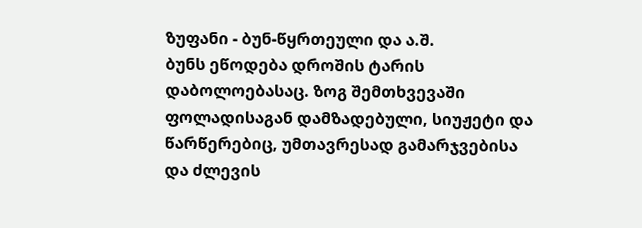ზუფანი - ბუნ-წყრთეული და ა.შ.
ბუნს ეწოდება დროშის ტარის დაბოლოებასაც. ზოგ შემთხვევაში ფოლადისაგან დამზადებული, სიუჟეტი და წარწერებიც, უმთავრესად გამარჯვებისა და ძლევის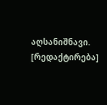აღსანიშნავი.
[რედაქტირება]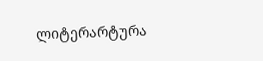ლიტერარტურა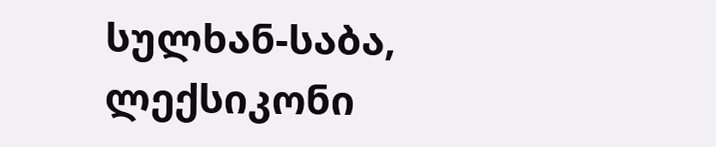სულხან-საბა, ლექსიკონი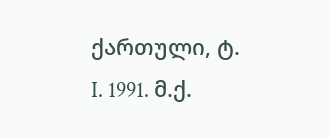ქართული, ტ. I. 1991. მ.ქ.